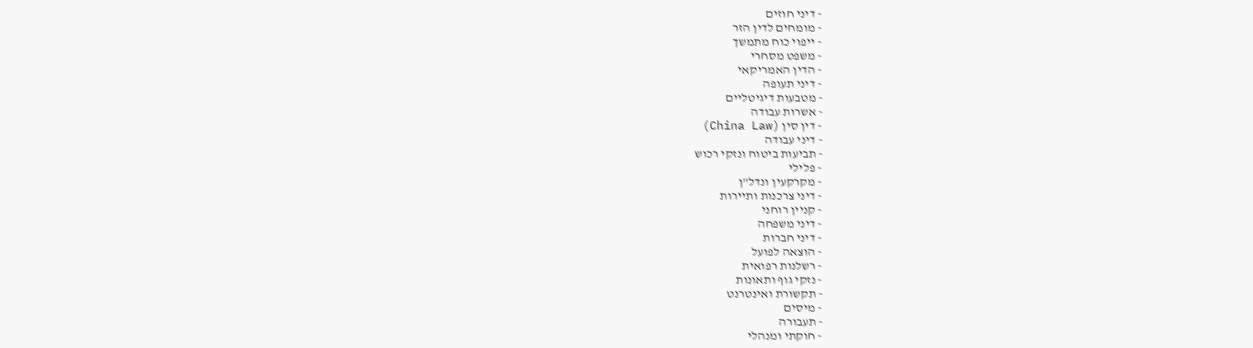- דיני חוזים
- מומחים לדין הזר
- ייפוי כוח מתמשך
- משפט מסחרי
- הדין האמריקאי
- דיני תעופה
- מטבעות דיגיטליים
- אשרות עבודה
- דין סין (China Law)
- דיני עבודה
- תביעות ביטוח ונזקי רכוש
- פלילי
- מקרקעין ונדל"ן
- דיני צרכנות ותיירות
- קניין רוחני
- דיני משפחה
- דיני חברות
- הוצאה לפועל
- רשלנות רפואית
- נזקי גוף ותאונות
- תקשורת ואינטרנט
- מיסים
- תעבורה
- חוקתי ומנהלי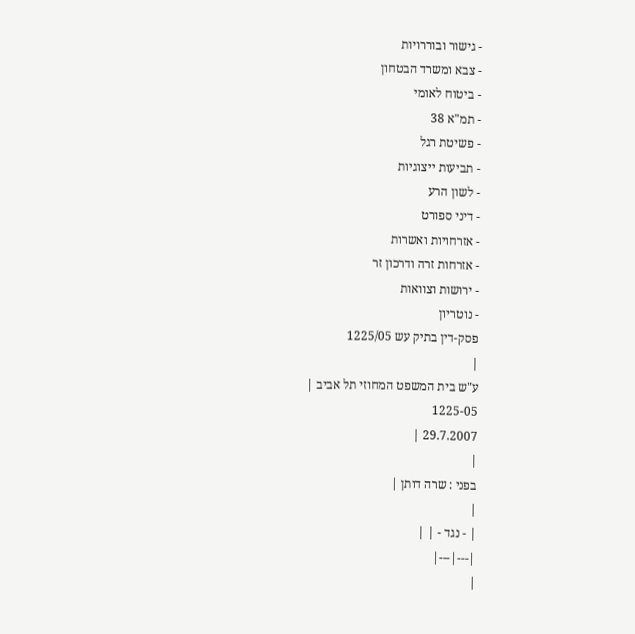- גישור ובוררויות
- צבא ומשרד הבטחון
- ביטוח לאומי
- תמ"א 38
- פשיטת רגל
- תביעות ייצוגיות
- לשון הרע
- דיני ספורט
- אזרחויות ואשרות
- אזרחות זרה ודרכון זר
- ירושות וצוואות
- נוטריון
פסק-דין בתיק עש 1225/05
|
ע"ש בית המשפט המחוזי תל אביב |
1225-05
29.7.2007 |
|
בפני : שרה דותן |
|
| - נגד - | |
|---|---|
|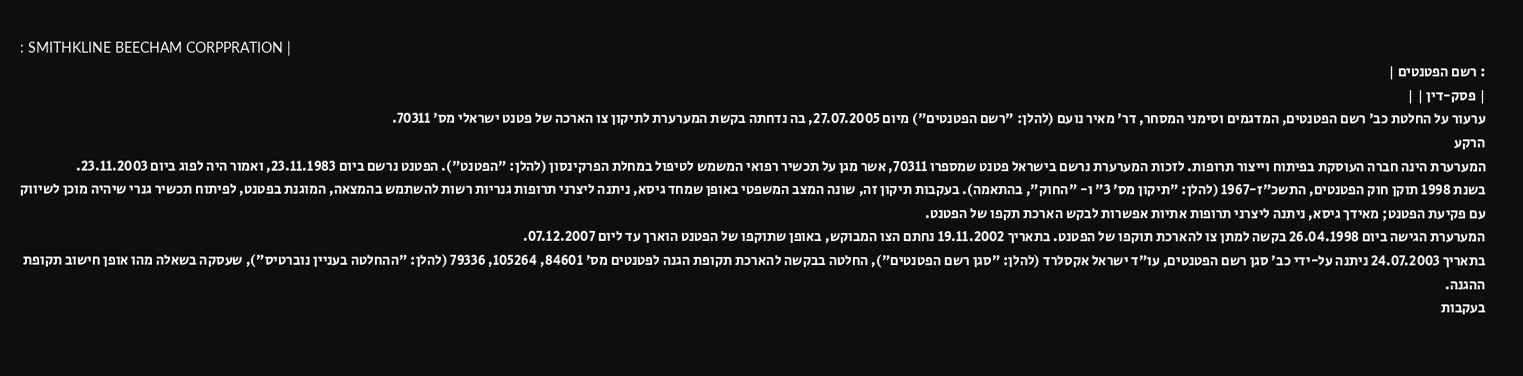: SMITHKLINE BEECHAM CORPPRATION |
: רשם הפטנטים |
| פסק-דין | |
ערעור על החלטת כב' רשם הפטנטים, המדגמים וסימני המסחר, דר' מאיר נועם (להלן: "רשם הפטנטים") מיום 27.07.2005, בה נדחתה בקשת המערערת לתיקון צו הארכה של פטנט ישראלי מס' 70311.
הרקע
המערערת הינה חברה העוסקת בפיתוח וייצור תרופות. לזכות המערערת נרשם בישראל פטנט שמספרו 70311, אשר מגן על תכשיר רפואי המשמש לטיפול במחלת הפרקינסון (להלן: "הפטנט"). הפטנט נרשם ביום 23.11.1983, ואמור היה לפוג ביום 23.11.2003.
בשנת 1998 תוקן חוק הפטנטים, התשכ"ז-1967 (להלן: "תיקון מס' 3" ו- "החוק", בהתאמה). בעקבות תיקון זה, שונה המצב המשפטי באופן שמחד גיסא, ניתנה ליצרני תרופות גנריות רשות להשתמש בהמצאה, המוגנת בפטנט, לפיתוח תכשיר גנרי שיהיה מוכן לשיווק עם פקיעת הפטנט; מאידך גיסא, ניתנה ליצרני תרופות אתיות אפשרות לבקש הארכת תקפו של הפטנט.
המערערת הגישה ביום 26.04.1998 בקשה למתן צו להארכת תוקפו של הפטנט. בתאריך 19.11.2002 נחתם הצו המבוקש, באופן שתוקפו של הפטנט הוארך עד ליום 07.12.2007.
בתאריך 24.07.2003 ניתנה על-ידי כב' סגן רשם הפטנטים, עו"ד ישראל אקסלרד (להלן: "סגן רשם הפטנטים"), החלטה בבקשה להארכת תקופת הגנה לפטנטים מס' 84601, 105264, 79336 (להלן: "ההחלטה בעניין נוברטיס"), שעסקה בשאלה מהו אופן חישוב תקופת ההגנה.
בעקבות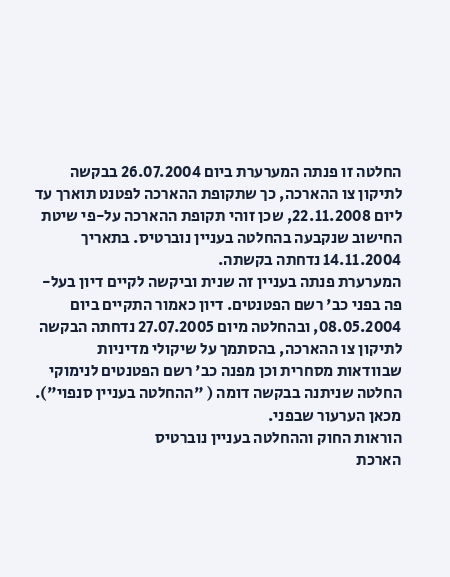החלטה זו פנתה המערערת ביום 26.07.2004 בבקשה לתיקון צו ההארכה, כך שתקופת ההארכה לפטנט תוארך עד ליום 22.11.2008, שכן זוהי תקופת ההארכה על-פי שיטת החישוב שנקבעה בהחלטה בעניין נוברטיס. בתאריך 14.11.2004 נדחתה בקשתה.
המערערת פנתה בעניין זה שנית וביקשה לקיים דיון בעל-פה בפני כב' רשם הפטנטים. דיון כאמור התקיים ביום 08.05.2004, ובהחלטה מיום 27.07.2005 נדחתה הבקשה לתיקון צו ההארכה, בהסתמך על שיקולי מדיניות שבוודאות מסחרית וכן מפנה כב' רשם הפטנטים לנימוקי החלטה שניתנה בבקשה דומה ( "ההחלטה בעניין סנפוי"). מכאן הערעור שבפני.
הוראות החוק וההחלטה בעניין נוברטיס
הארכת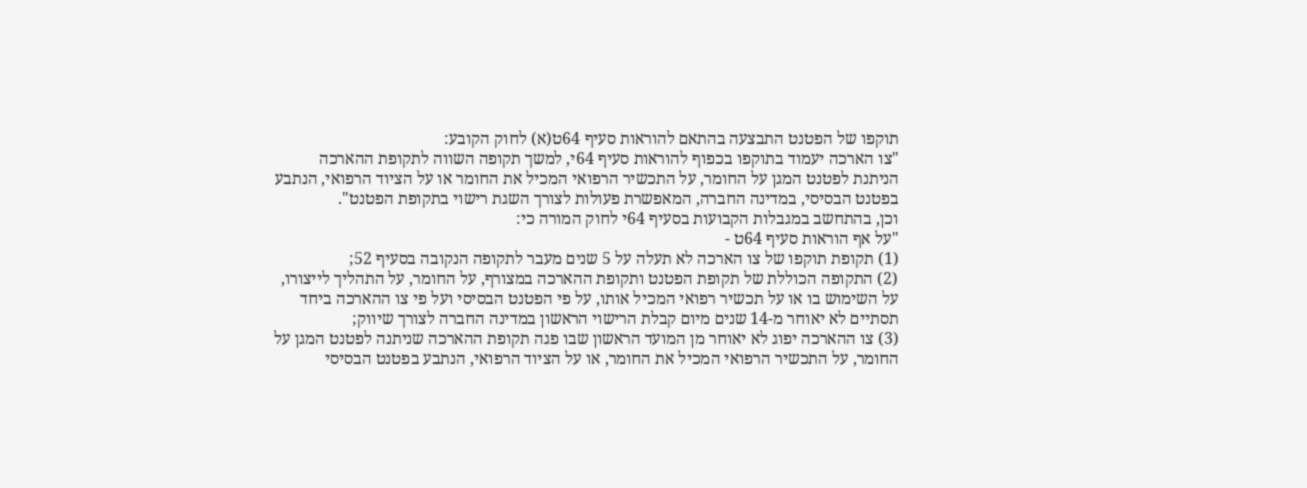תוקפו של הפטנט התבצעה בהתאם להוראות סעיף 64ט(א) לחוק הקובע:
"צו הארכה יעמוד בתוקפו בכפוף להוראות סעיף 64י, למשך תקופה השווה לתקופת ההארכה הניתנת לפטנט המגן על החומר, על התכשיר הרפואי המכיל את החומר או על הציוד הרפואי, הנתבע בפטנט הבסיסי, במדינה החברה, המאפשרת פעולות לצורך השגת רישוי בתקופת הפטנט".
וכן, בהתחשב במגבלות הקבועות בסעיף 64י לחוק המורה כי:
"על אף הוראות סעיף 64ט -
(1) תקופת תוקפו של צו הארכה לא תעלה על 5 שנים מעבר לתקופה הנקובה בסעיף 52;
(2) התקופה הכוללת של תקופת הפטנט ותקופת ההארכה במצורף, על החומר, על התהליך לייצורו, על השימוש בו או על תכשיר רפואי המכיל אותו, על פי הפטנט הבסיסי ועל פי צו ההארכה ביחד תסתיים לא יאוחר מ-14 שנים מיום קבלת הרישוי הראשון במדינה החברה לצורך שיווק;
(3) צו ההארכה יפוג לא יאוחר מן המועד הראשון שבו פגה תקופת ההארכה שניתנה לפטנט המגן על החומר, על התכשיר הרפואי המכיל את החומר, או על הציוד הרפואי, הנתבע בפטנט הבסיסי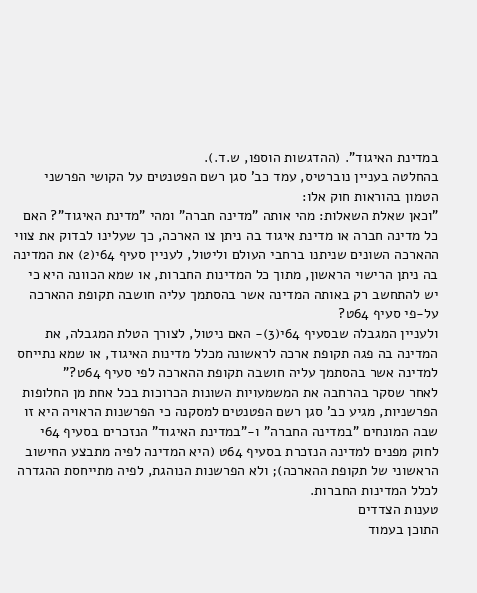במדינת האיגוד". (ההדגשות הוספו, ש.ד.).
בהחלטה בעניין נוברטיס, עמד כב' סגן רשם הפטנטים על הקושי הפרשני הטמון בהוראות חוק אלו:
"וכאן שאלת השאלות: מהי אותה "מדינה חברה" ומהי "מדינת האיגוד"? האם כל מדינה חברה או מדינת איגוד בה ניתן צו הארכה, כך שעלינו לבדוק את צווי ההארכה השונים שניתנו ברחבי העולם וליטול, לעניין סעיף 64י(2) את המדינה בה ניתן הרישוי הראשון, מתוך כל המדינות החברות, או שמא הכוונה היא כי יש להתחשב רק באותה המדינה אשר בהסתמך עליה חושבה תקופת ההארכה על-פי סעיף 64ט?
ולעניין המגבלה שבסעיף 64י(3)- האם ניטול, לצורך הטלת המגבלה, את המדינה בה פגה תקופת ארכה לראשונה מכלל מדינות האיגוד, או שמא נתייחס למדינה אשר בהסתמך עליה חושבה תקופת ההארכה לפי סעיף 64ט?"
לאחר שסקר בהרחבה את המשמעויות השונות הכרוכות בכל אחת מן החלופות הפרשניות, מגיע כב' סגן רשם הפטנטים למסקנה כי הפרשנות הראויה היא זו שבה המונחים "במדינה החברה" ו-"במדינת האיגוד" הנזכרים בסעיף 64י לחוק מפנים למדינה הנזכרת בסעיף 64ט (היא המדינה לפיה מתבצע החישוב הראשוני של תקופת ההארכה); ולא הפרשנות הנוהגת, לפיה מתייחסת ההגדרה לכלל המדינות החברות.
טענות הצדדים
התוכן בעמוד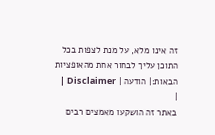זה אינו מלא, על מנת לצפות בכל התוכן עליך לבחור אחת מהאופציות הבאות:| הודעה | Disclaimer |
|
באתר זה הושקעו מאמצים רבים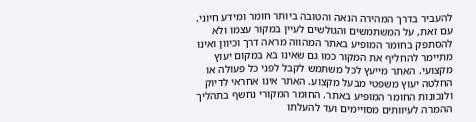להעביר בדרך המהירה הנאה והטובה ביותר חומר ומידע חיוני. עם זאת, על המשתמשים והגולשים לעיין במקור עצמו ולא להסתפק בחומר המופיע באתר המהווה מראה דרך וכיוון ואינו מתיימר להחליף את המקור כמו גם שאינו בא במקום יעוץ מקצועי. האתר מייעץ לכל משתמש לקבל לפני כל פעולה או החלטה יעוץ משפטי מבעל מקצוע. האתר אינו אחראי לדיוק ולנכונות החומר המופיע באתר. החומר המקורי נחשף בתהליך ההמרה לעיוותים מסויימים ועד להעלתו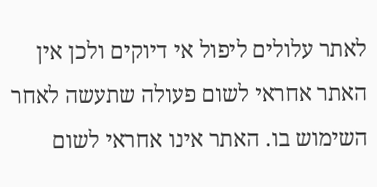לאתר עלולים ליפול אי דיוקים ולכן אין האתר אחראי לשום פעולה שתעשה לאחר השימוש בו. האתר אינו אחראי לשום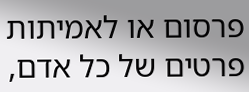פרסום או לאמיתות פרטים של כל אדם,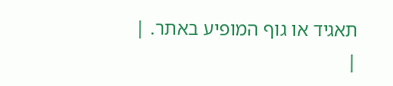תאגיד או גוף המופיע באתר. |
|